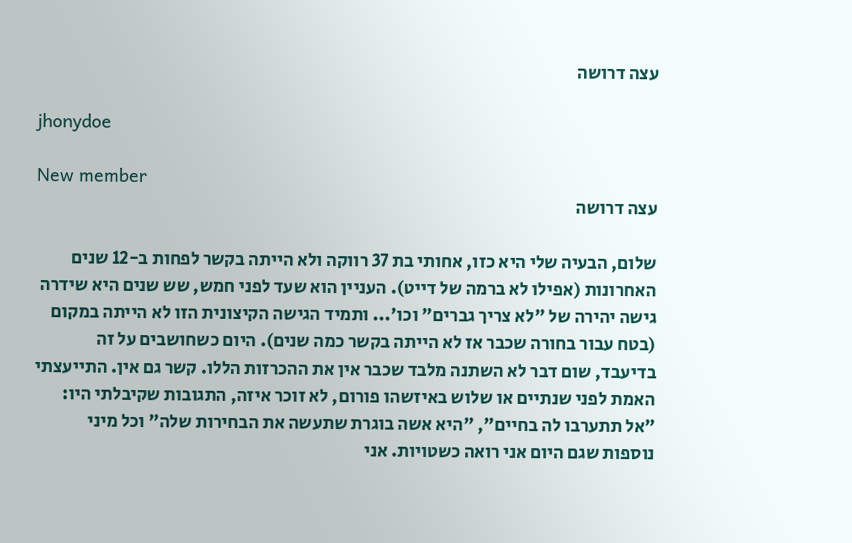עצה דרושה

jhonydoe

New member
עצה דרושה

שלום, הבעיה שלי היא כזו, אחותי בת 37 רווקה ולא הייתה בקשר לפחות ב-12 שנים האחרונות (אפילו לא ברמה של דייט). העניין הוא שעד לפני חמש, שש שנים היא שידרה גישה יהירה של "לא צריך גברים" וכו'... ותמיד הגישה הקיצונית הזו לא הייתה במקום (בטח עבור בחורה שכבר אז לא הייתה בקשר כמה שנים). היום כשחושבים על זה בדיעבד, שום דבר לא השתנה מלבד שכבר אין את ההכרזות הללו. קשר גם אין. התייעצתי האמת לפני שנתיים או שלוש באיזשהו פורום, לא זוכר איזה, התגובות שקיבלתי היו: "אל תתערבו לה בחיים", "היא אשה בוגרת שתעשה את הבחירות שלה" וכל מיני נוספות שגם היום אני רואה כשטויות. אני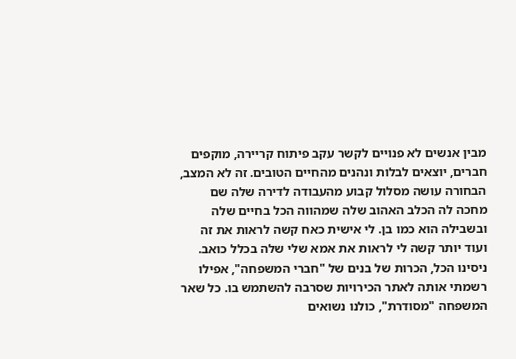מבין אנשים לא פנויים לקשר עקב פיתוח קריירה, מוקפים חברים, יוצאים לבלות ונהנים מהחיים הטובים. זה לא המצב, הבחורה עושה מסלול קבוע מהעבודה לדירה שלה שם מחכה לה הכלב האהוב שלה שמהווה הכל בחיים שלה ובשבילה הוא כמו בן. לי אישית כאח קשה לראות את זה ועוד יותר קשה לי לראות את אמא שלי שלה בכלל כואב. ניסינו הכל, הכרות של בנים של "חברי המשפחה", אפילו רשמתי אותה לאתר הכירויות שסרבה להשתמש בו. כל שאר המשפחה "מסודרת", כולנו נשואים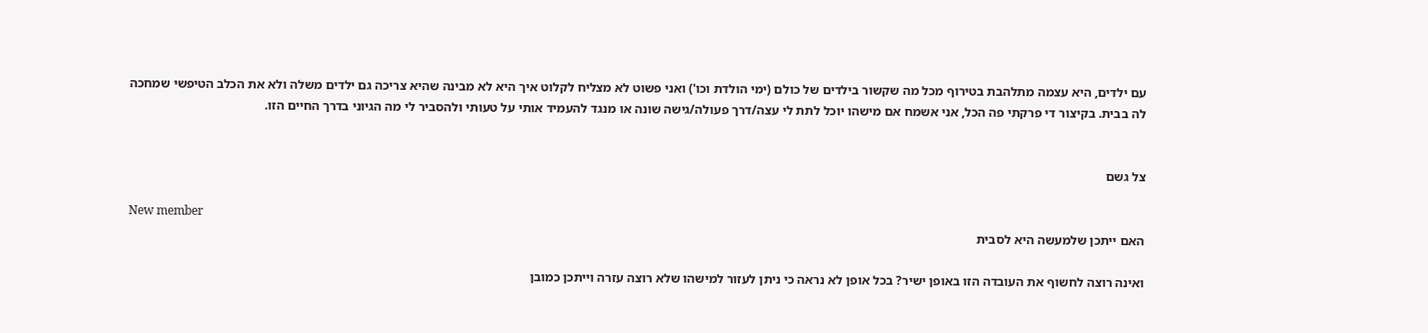עם ילדים, היא עצמה מתלהבת בטירוף מכל מה שקשור בילדים של כולם (ימי הולדת וכו') ואני פשוט לא מצליח לקלוט איך היא לא מבינה שהיא צריכה גם ילדים משלה ולא את הכלב הטיפשי שמחכה לה בבית. בקיצור די פרקתי פה הכל, אני אשמח אם מישהו יוכל לתת לי עצה/דרך פעולה/גישה שונה או מנגד להעמיד אותי על טעותי ולהסביר לי מה הגיוני בדרך החיים הזו.


צל גשם

New member
האם ייתכן שלמעשה היא לסבית

ואינה רוצה לחשוף את העובדה הזו באופן ישיר? בכל אופן לא נראה כי ניתן לעזור למישהו שלא רוצה עזרה וייתכן כמובן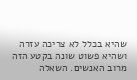שהיא בכלל לא צריכה עזרה ושהיא פשוט שונה בקטע הזה מרוב האנשים. השאלה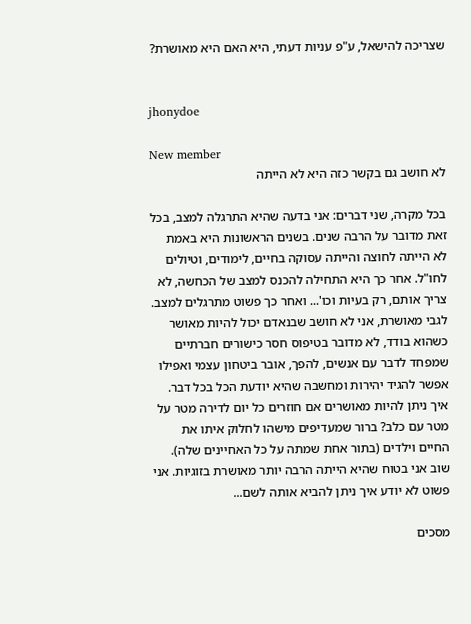שצריכה להישאל, ע"פ עניות דעתי, היא האם היא מאושרת?


jhonydoe

New member
לא חושב גם בקשר כזה היא לא הייתה

בכל מקרה, שני דברים: אני בדעה שהיא התרגלה למצב, בכל זאת מדובר על הרבה שנים. בשנים הראשונות היא באמת לא הייתה לחוצה והייתה עסוקה בחיים, לימודים, וטיולים לחו"ל. אחר כך היא התחילה להכנס למצב של הכחשה, לא צריך אותם, רק בעיות וכו'... ואחר כך פשוט מתרגלים למצב. לגבי מאושרת, אני לא חושב שבנאדם יכול להיות מאושר כשהוא בודד, לא מדובר בטיפוס חסר כישורים חברתיים שמפחד לדבר עם אנשים, להפך, אובר ביטחון עצמי ואפילו אפשר להגיד יהירות ומחשבה שהיא יודעת הכל בכל דבר. איך ניתן להיות מאושרים אם חוזרים כל יום לדירה מטר על מטר עם כלב? ברור שמעדיפים מישהו לחלוק איתו את החיים וילדים (בתור אחת שמתה על כל האחיינים שלה). שוב אני בטוח שהיא הייתה הרבה יותר מאושרת בזוגיות. אני פשוט לא יודע איך ניתן להביא אותה לשם...

מסכים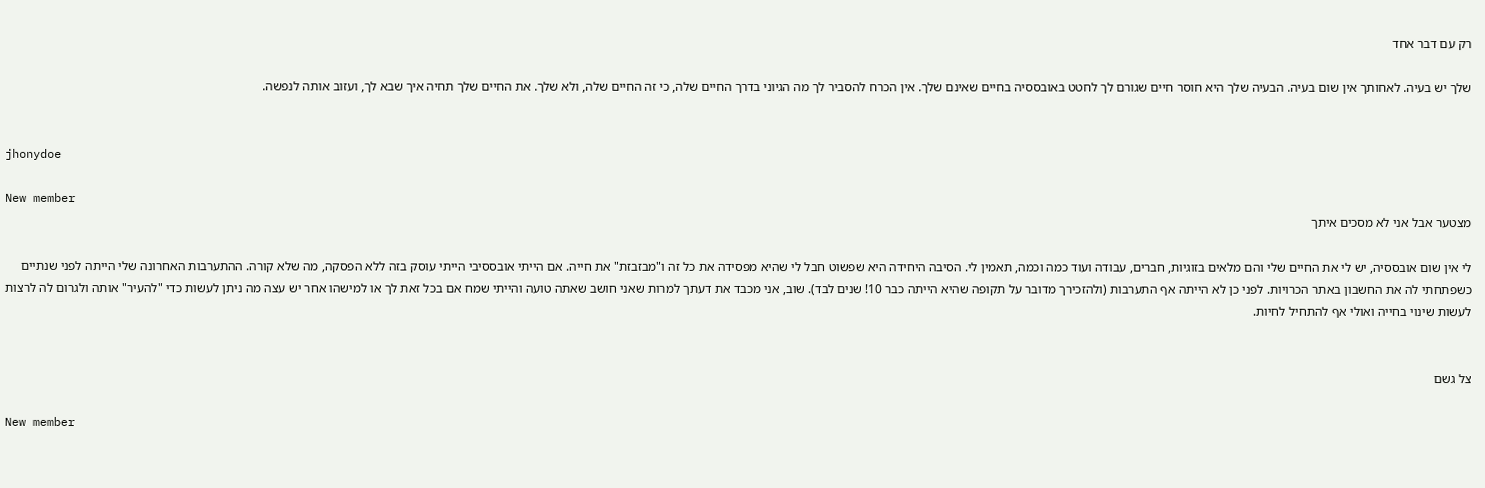רק עם דבר אחד

שלך יש בעיה. לאחותך אין שום בעיה. הבעיה שלך היא חוסר חיים שגורם לך לחטט באובססיה בחיים שאינם שלך. אין הכרח להסביר לך מה הגיוני בדרך החיים שלה, כי זה החיים שלה, ולא שלך. את החיים שלך תחיה איך שבא לך, ועזוב אותה לנפשה.


jhonydoe

New member
מצטער אבל אני לא מסכים איתך

לי אין שום אובססיה, יש לי את החיים שלי והם מלאים בזוגיות, חברים, עבודה ועוד כמה וכמה, תאמין לי. הסיבה היחידה היא שפשוט חבל לי שהיא מפסידה את כל זה ו"מבזבזת" את חייה. אם הייתי אובססיבי הייתי עוסק בזה ללא הפסקה, מה שלא קורה. ההתערבות האחרונה שלי הייתה לפני שנתיים כשפתחתי לה את החשבון באתר הכרויות. לפני כן לא הייתה אף התערבות (ולהזכירך מדובר על תקופה שהיא הייתה כבר 10! שנים לבד). שוב, אני מכבד את דעתך למרות שאני חושב שאתה טועה והייתי שמח אם בכל זאת לך או למישהו אחר יש עצה מה ניתן לעשות כדי "להעיר" אותה ולגרום לה לרצות לעשות שינוי בחייה ואולי אף להתחיל לחיות.


צל גשם

New member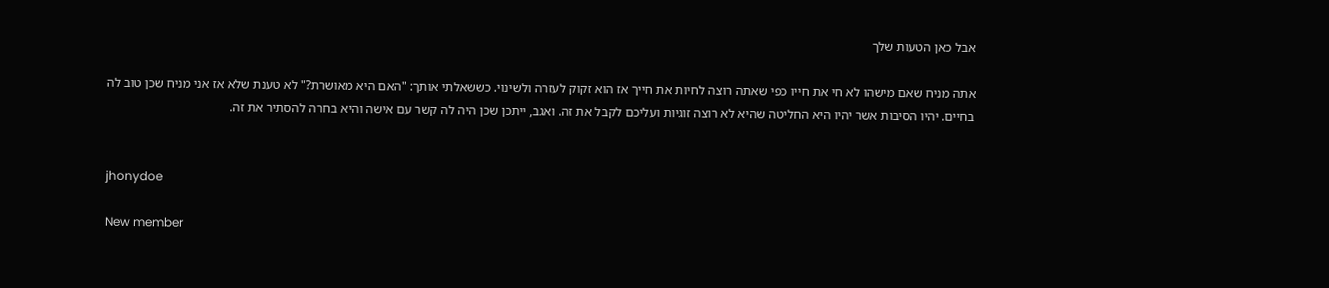אבל כאן הטעות שלך

אתה מניח שאם מישהו לא חי את חייו כפי שאתה רוצה לחיות את חייך אז הוא זקוק לעזרה ולשינוי. כששאלתי אותך: "האם היא מאושרת?" לא טענת שלא אז אני מניח שכן טוב לה בחיים. יהיו הסיבות אשר יהיו היא החליטה שהיא לא רוצה זוגיות ועליכם לקבל את זה. ואגב, ייתכן שכן היה לה קשר עם אישה והיא בחרה להסתיר את זה.


jhonydoe

New member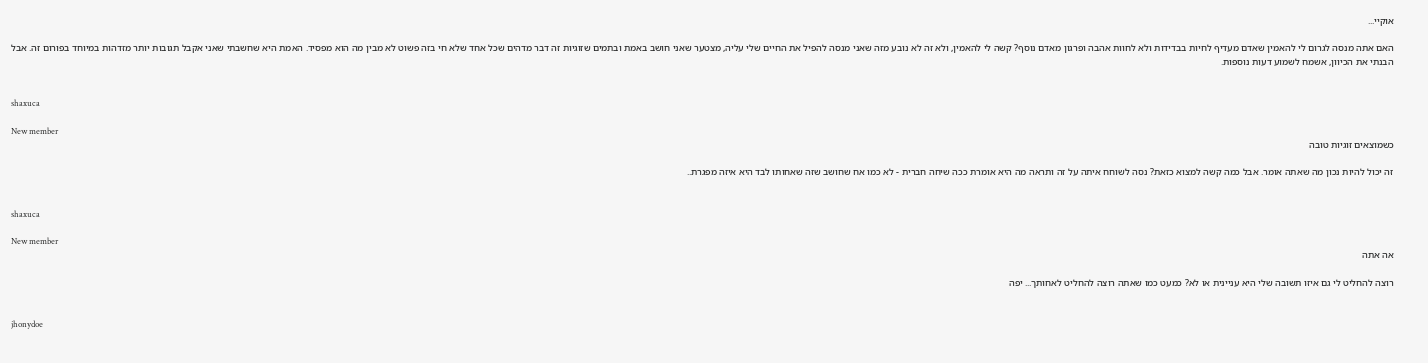אוקיי...

האם אתה מנסה לגרום לי להאמין שאדם מעדיף לחיות בבדידות ולא לחוות אהבה ופרגון מאדם נוסף? קשה לי להאמין, ולא זה לא נובע מזה שאני מנסה להפיל את החיים שלי עליה, מצטער שאני חושב באמת ובתמים שזוגיות זה דבר מדהים שכל אחד שלא חי בזה פשוט לא מבין מה הוא מפסיד. האמת היא שחשבתי שאני אקבל תגובות יותר מזדהות במיוחד בפורום זה. אבל הבנתי את הכיוון, אשמח לשמוע דעות נוספות.


shaxuca

New member
כשמוצאים זוגיות טובה

זה יכול להיות נכון מה שאתה אומר. אבל כמה קשה למצוא כזאת? נסה לשוחח איתה על זה ותראה מה היא אומרת ככה שיחה חברית - לא כמו אח שחושב שזה שאחותו לבד היא איזה מפגרת..


shaxuca

New member
אה אתה

רוצה להחליט לי גם איזו תשובה שלי היא עניינית או לא? כמעט כמו שאתה רוצה להחליט לאחותך... יפה


jhonydoe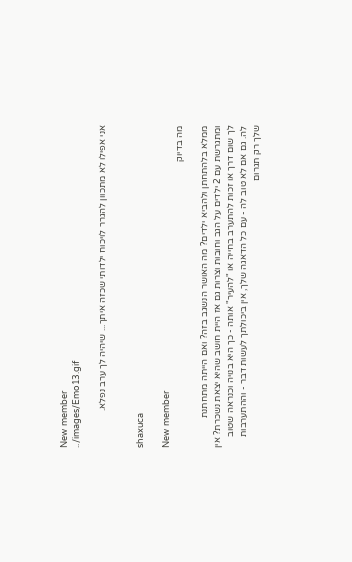New member
../images/Emo13.gif

אני אפילו לא מתכוון להגרר לויכוח ילדותי שכזה איתך... שיהיה לך ערב נפלא.


shaxuca

New member
מה בדיוק

ממלא בלהתחתן ולהביא ילדים? מה האושר הנשגב בזה? ואם הייתה מתחתנת ומתגרשת עם 2 ילדים על הגב וחובות וצרות גם אז היית חושב שהיא יצאת נשכרת? אין לך שום דרך או זכות להתערב בחייה או "להעיר" אותה - כך היא בנויה וכנראה שטוב לה. גם אם לא טוב לה - עם כל הדאגה שלך, אין ביכולתך לעשות דבר - וההתערבות שלך רק תגרום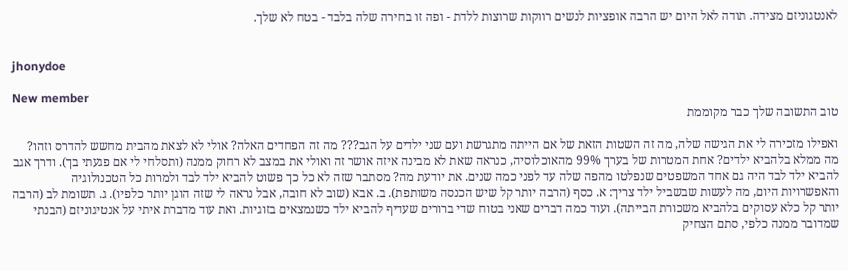לאנטגוניזם מצידה. תודה לאל היום יש הרבה אופציות לנשים רווקות שרוצות ללדת - ופה זו בחירה שלה בלבד - בטח לא שלך.


jhonydoe

New member
טוב התשובה שלך כבר מקוממת

ואפילו מזכירה לי את הגישה שלה, מה זה השטות הזאת של אם הייתה מתגרשת ועם שני ילדים על הגב??? מה זה הפחדים האלה? אולי לא לצאת מהבית מחשש להדרס וזהו? מה ממלא בלהביא ילדים? אחת המטרות של בערך 99% מהאוכלוסיה, כנראה שאת לא מבינה איזה אושר זה ואולי את במצב לא רחוק ממנה (ותסלחי לי אם פגעתי בך). ודרך אגב להביא ילד לבד היה גם אחד המשפטים שנפלטו מהפה שלה עד לפני כמה שנים. את יודעת מה? מסתבר שזה לא כל כך פשוט להביא ילד לבד ולמרות כל הטכנולוגיה והאפשרויות היום, מה לעשות שבשביל ילד צריך: א. כסף (הרבה יותר קל שיש הכנסה משותפת). ב. אבא (שוב לא חובה, אבל נראה לי שזה הוגן יותר כלפיו). ג. תשומת לב (הרבה יותר קל כלא עסוקים בלהביא משכורת הבייתה). ועוד כמה דברים שאני בטוח שדי ברורים שעדיף להביא ילד כשנמצאים בזוגיות. ואת עוד מדברת איתי על אנטיגוניזם (הבנתי שמדובר ממנה כלפי, סתם הצחיק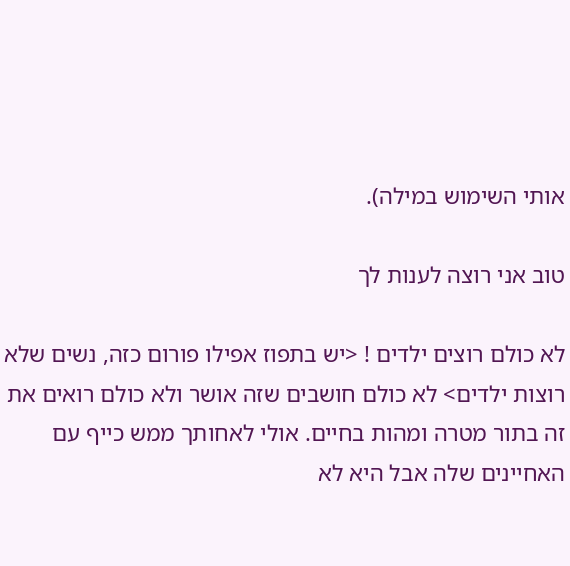אותי השימוש במילה).

טוב אני רוצה לענות לך

לא כולם רוצים ילדים ! <יש בתפוז אפילו פורום כזה, נשים שלא רוצות ילדים> לא כולם חושבים שזה אושר ולא כולם רואים את זה בתור מטרה ומהות בחיים. אולי לאחותך ממש כייף עם האחיינים שלה אבל היא לא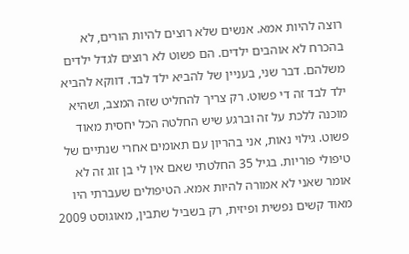רוצה להיות אמא. אנשים שלא רוצים להיות הורים, לא בהכרח לא אוהבים ילדים. הם פשוט לא רוצים לגדל ילדים משלהם. דבר שני, בעניין של להביא ילד לבד. דווקא להביא ילד לבד זה די פשוט. רק צריך להחליט שזה המצב, ושהיא מוכנה ללכת על זה וברגע שיש החלטה הכל יחסית מאוד פשוט. גילוי נאות, אני בהריון עם תאומים אחרי שנתיים של טיפולי פוריות. בגיל 35 החלטתי שאם אין לי בן זוג זה לא אומר שאני לא אמורה להיות אמא. הטיפולים שעברתי היו מאוד קשים נפשית ופיזית, רק בשביל שתבין, מאוגוסט 2009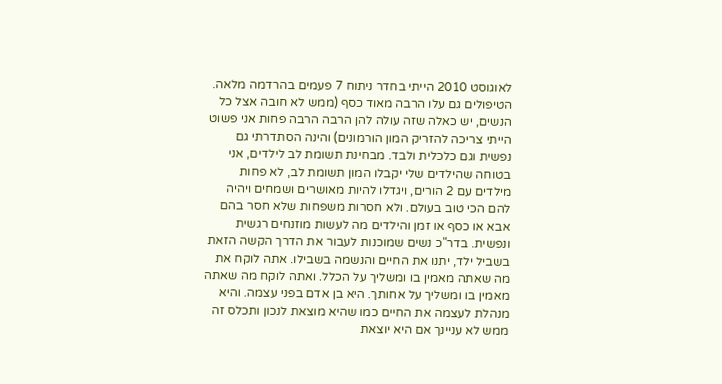לאוגוסט 2010 הייתי בחדר ניתוח 7 פעמים בהרדמה מלאה. הטיפולים גם עלו הרבה מאוד כסף (ממש לא חובה אצל כל הנשים, יש כאלה שזה עולה להן הרבה הרבה פחות אני פשוט הייתי צריכה להזריק המון הורמונים) והינה הסתדרתי גם נפשית וגם כלכלית ולבד. מבחינת תשומת לב לילדים, אני בטוחה שהילדים שלי יקבלו המון תשומת לב, לא פחות מילדים עם 2 הורים, ויגדלו להיות מאושרים ושמחים ויהיה להם הכי טוב בעולם. ולא חסרות משפחות שלא חסר בהם אבא או כסף או זמן והילדים מה לעשות מוזנחים רגשית ונפשית. בדר"כ נשים שמוכנות לעבור את הדרך הקשה הזאת בשביל ילד, יתנו את החיים והנשמה בשבילו. אתה לוקח את מה שאתה מאמין בו ומשליך על הכלל. ואתה לוקח מה שאתה מאמין בו ומשליך על אחותך. היא בן אדם בפני עצמה. והיא מנהלת לעצמה את החיים כמו שהיא מוצאת לנכון ותכלס זה ממש לא עניינך אם היא יוצאת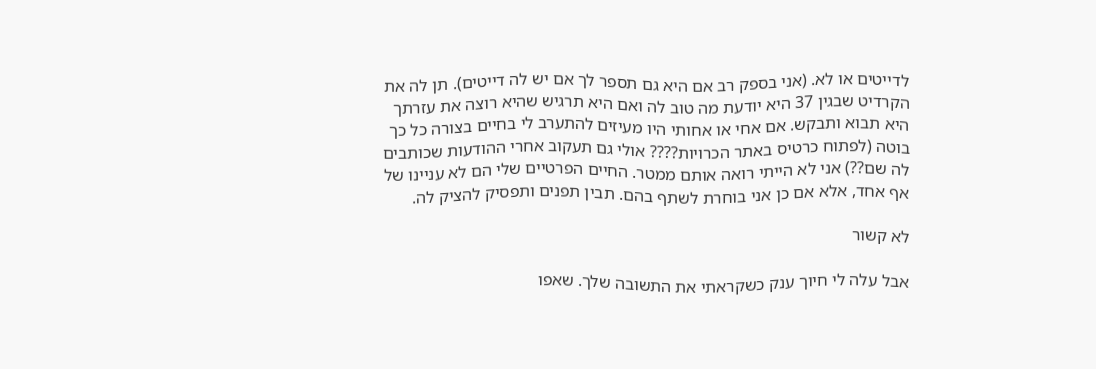לדייטים או לא. (אני בספק רב אם היא גם תספר לך אם יש לה דייטים). תן לה את הקרדיט שבגין 37 היא יודעת מה טוב לה ואם היא תרגיש שהיא רוצה את עזרתך היא תבוא ותבקש. אם אחי או אחותי היו מעיזים להתערב לי בחיים בצורה כל כך בוטה (לפתוח כרטיס באתר הכרויות???? אולי גם תעקוב אחרי ההודעות שכותבים לה שם??) אני לא הייתי רואה אותם ממטר. החיים הפרטיים שלי הם לא עניינו של אף אחד, אלא אם כן אני בוחרת לשתף בהם. תבין תפנים ותפסיק להציק לה.

לא קשור

אבל עלה לי חיוך ענק כשקראתי את התשובה שלך. שאפו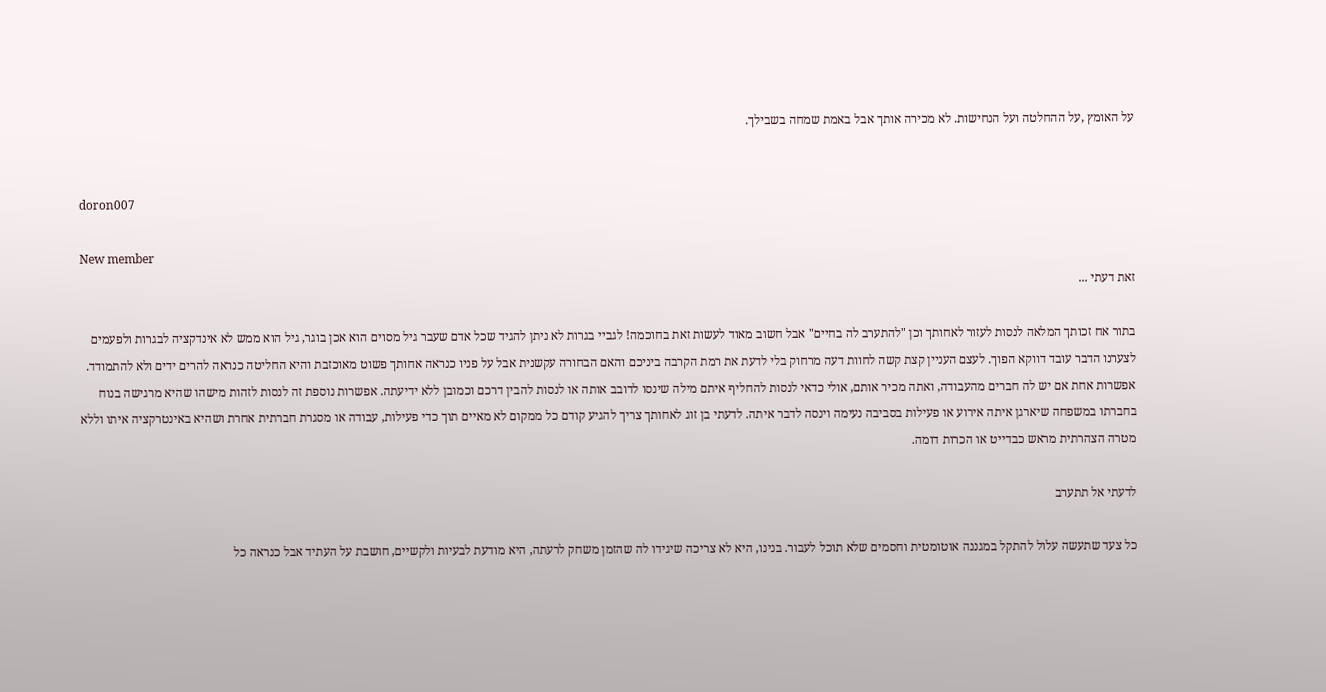על האומץ ,על ההחלטה ועל הנחישות. לא מכירה אותך אבל באמת שמחה בשבילך.


doron007

New member
זאת דעתי ...

בתור אח זכותך המלאה לנסות לעזור לאחותך וכן "להתערב לה בחיים" אבל חשוב מאוד לעשות זאת בחוכמה! לגביי בגרות לא ניתן להגיד שכל אדם שעבר גיל מסוים הוא אכן בוגר, גיל הוא ממש לא אינדקציה לבגרות ולפעמים לצערנו הדבר עובד דווקא הפוך. לעצם העניין קצת קשה לחוות דעה מרחוק בלי לדעת את רמת הקרבה ביניכם והאם הבחורה עקשנית אבל על פניו כנראה אחותך פשוט מאוכזבת והיא החליטה כנראה להרים ידים ולא להתמודד. אפשרות אחת אם יש לה חברים מהעבודה, ואתה מכיר אותם, אולי כדאי לנסות להחליף איתם מילה שינסו לדובב אותה או לנסות להבין דרכם וכמובן ללא ידיעתה. אפשרות נוספת זה לנסות לזהות מישהו שהיא מרגישה בנוח בחברתו במשפחה שיארגן איתה אירוע או פעילות בסביבה נעימה וינסה לדבר איתה. לדעתי בן זוג לאחותך צריך להגיע קודם כל ממקום לא מאיים תוך כדי פעילות, עבודה או מסגרת חברתית אחרת ושהיא באינטרקציה איתו וללא מטרה הצהרתית מראש כבדייט או הכרות דומה.

לדעתי אל תתערב

כל צעד שתעשה עלול להתקל במגננה אוטומטית וחסמים שלא תוכל לעבור. בנינו, היא לא צריכה שיגידו לה שהזמן משחק לרעתה, היא מודעת לבעיות ולקשיים, חושבת על העתיד אבל כנראה כל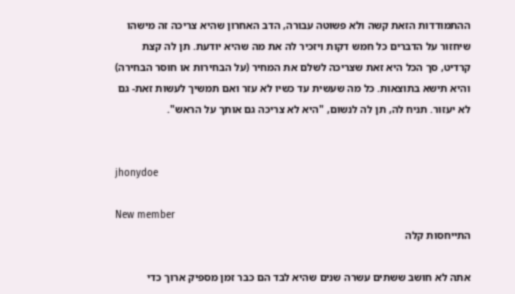ההתמודדות הזאת קשה ולא פשוטה עבורה, הדב האחרון שהיא צריכה זה מישהו שיחזור על הדברים כל חמש דקות ויזכיר לה את מה שהיא יודעת. תן לה קצת קרדיט, סך הכל היא זאת שצריכה לשלם את המחיר (על הבחירות או חוסר הבחירה) והיא תישא בתוצאות. כל מה שעשית עד כשיו לא עזר ואם תמשיך לעשות זאת- גם לא יעזור. תניח לה, תן לה לנשום, "היא לא צריכה גם אותך על הראש".


jhonydoe

New member
התייחסות קלה

אתה לא חושב ששתים עשרה שנים שהיא לבד הם כבר זמן מספיק ארוך כדי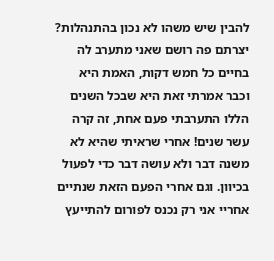להבין שיש משהו לא נכון בהתנהלות? יצרתם פה רושם שאני מתערב לה בחיים כל חמש דקות, האמת היא וכבר אמרתי זאת היא שבכל השנים הללו התערבתי פעם אחת, זה קרה עשר שנים! אחרי שראיתי שהיא לא משנה דבר ולא עושה דבר כדי לפעול בכיוון. וגם אחרי הפעם הזאת שנתיים אחריי אני רק נכנס לפורום להתייעץ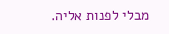מבלי לפנות אליה.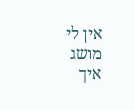אין לי מושג איך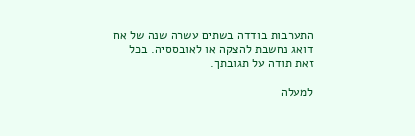התערבות בודדה בשתים עשרה שנה של אח דואג נחשבת להצקה או לאובססיה. בכל זאת תודה על תגובתך.

למעלה